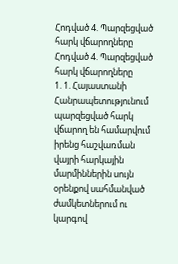Հոդված 4. Պարզեցված հարկ վճարողները
Հոդված 4. Պարզեցված հարկ վճարողները
1. 1. Հայաստանի Հանրապետությունում պարզեցված հարկ վճարող են համարվում իրենց հաշվառման վայրի հարկային մարմիններին սույն օրենքով սահմանված ժամկետներում ու կարգով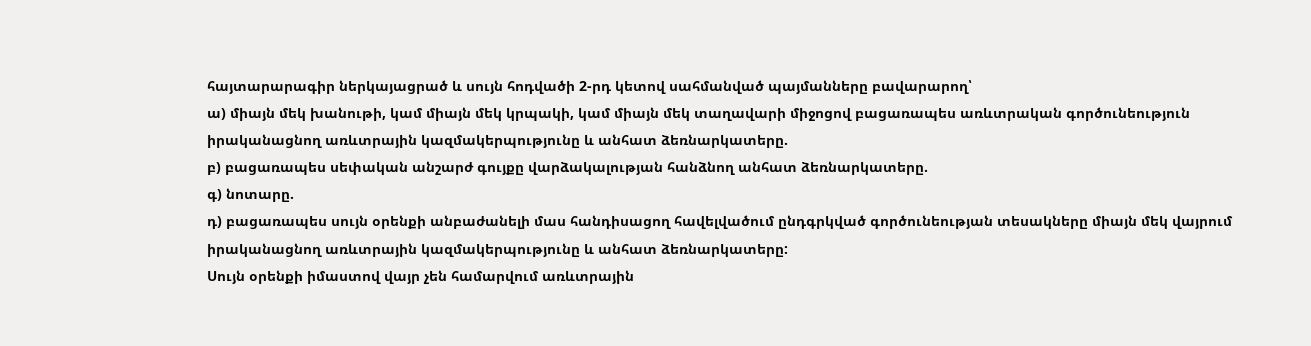հայտարարագիր ներկայացրած և սույն հոդվածի 2-րդ կետով սահմանված պայմանները բավարարող՝
ա) միայն մեկ խանութի, կամ միայն մեկ կրպակի, կամ միայն մեկ տաղավարի միջոցով բացառապես առևտրական գործունեություն իրականացնող առևտրային կազմակերպությունը և անհատ ձեռնարկատերը.
բ) բացառապես սեփական անշարժ գույքը վարձակալության հանձնող անհատ ձեռնարկատերը.
գ) նոտարը.
դ) բացառապես սույն օրենքի անբաժանելի մաս հանդիսացող հավելվածում ընդգրկված գործունեության տեսակները միայն մեկ վայրում իրականացնող առևտրային կազմակերպությունը և անհատ ձեռնարկատերը:
Սույն օրենքի իմաստով վայր չեն համարվում առևտրային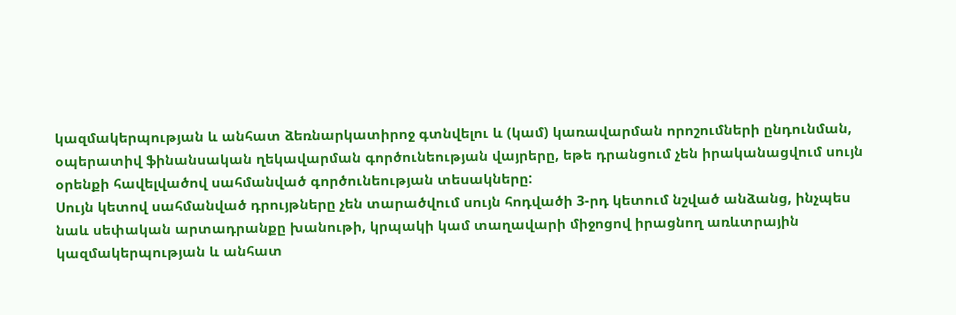կազմակերպության և անհատ ձեռնարկատիրոջ գտնվելու և (կամ) կառավարման որոշումների ընդունման, օպերատիվ ֆինանսական ղեկավարման գործունեության վայրերը, եթե դրանցում չեն իրականացվում սույն օրենքի հավելվածով սահմանված գործունեության տեսակները:
Սույն կետով սահմանված դրույթները չեն տարածվում սույն հոդվածի 3-րդ կետում նշված անձանց, ինչպես նաև սեփական արտադրանքը խանութի, կրպակի կամ տաղավարի միջոցով իրացնող առևտրային կազմակերպության և անհատ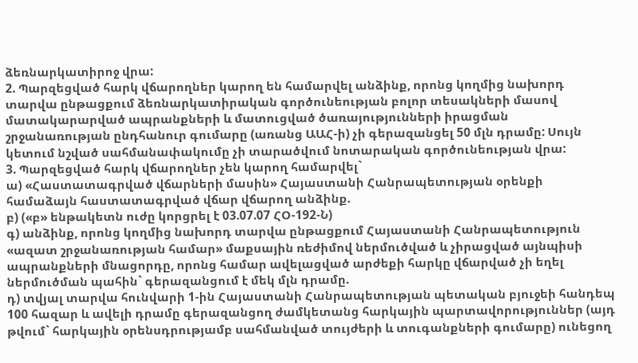ձեռնարկատիրոջ վրա:
2. Պարզեցված հարկ վճարողներ կարող են համարվել անձինք, որոնց կողմից նախորդ տարվա ընթացքում ձեռնարկատիրական գործունեության բոլոր տեսակների մասով մատակարարված ապրանքների և մատուցված ծառայությունների իրացման շրջանառության ընդհանուր գումարը (առանց ԱԱՀ-ի) չի գերազանցել 50 մլն դրամը: Սույն կետում նշված սահմանափակումը չի տարածվում նոտարական գործունեության վրա:
3. Պարզեցված հարկ վճարողներ չեն կարող համարվել`
ա) «Հաստատագրված վճարների մասին» Հայաստանի Հանրապետության օրենքի համաձայն հաստատագրված վճար վճարող անձինք.
բ) («բ» ենթակետն ուժը կորցրել է 03.07.07 ՀՕ-192-Ն)
գ) անձինք, որոնց կողմից նախորդ տարվա ընթացքում Հայաստանի Հանրապետություն «ազատ շրջանառության համար» մաքսային ռեժիմով ներմուծված և չիրացված այնպիսի ապրանքների մնացորդը, որոնց համար ավելացված արժեքի հարկը վճարված չի եղել ներմուծման պահին` գերազանցում է մեկ մլն դրամը.
դ) տվյալ տարվա հունվարի 1-ին Հայաստանի Հանրապետության պետական բյուջեի հանդեպ 100 հազար և ավելի դրամը գերազանցող ժամկետանց հարկային պարտավորություններ (այդ թվում` հարկային օրենսդրությամբ սահմանված տույժերի և տուգանքների գումարը) ունեցող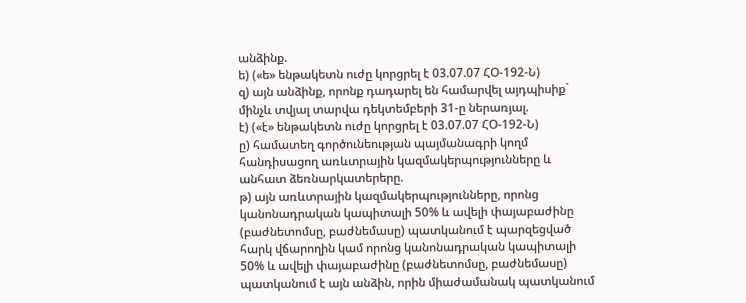անձինք.
ե) («ե» ենթակետն ուժը կորցրել է 03.07.07 ՀՕ-192-Ն)
զ) այն անձինք, որոնք դադարել են համարվել այդպիսիք` մինչև տվյալ տարվա դեկտեմբերի 31-ը ներառյալ.
է) («է» ենթակետն ուժը կորցրել է 03.07.07 ՀՕ-192-Ն)
ը) համատեղ գործունեության պայմանագրի կողմ հանդիսացող առևտրային կազմակերպությունները և անհատ ձեռնարկատերերը.
թ) այն առևտրային կազմակերպությունները, որոնց կանոնադրական կապիտալի 50% և ավելի փայաբաժինը (բաժնետոմսը, բաժնեմասը) պատկանում է պարզեցված հարկ վճարողին կամ որոնց կանոնադրական կապիտալի 50% և ավելի փայաբաժինը (բաժնետոմսը, բաժնեմասը) պատկանում է այն անձին, որին միաժամանակ պատկանում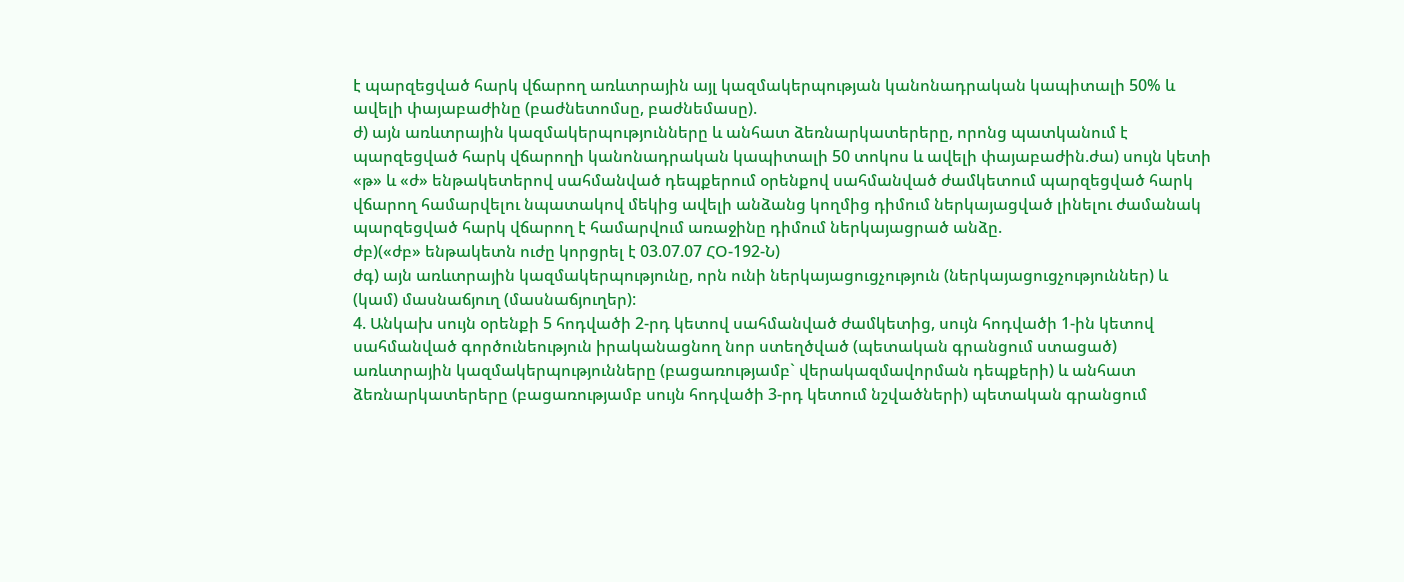է պարզեցված հարկ վճարող առևտրային այլ կազմակերպության կանոնադրական կապիտալի 50% և ավելի փայաբաժինը (բաժնետոմսը, բաժնեմասը).
ժ) այն առևտրային կազմակերպությունները և անհատ ձեռնարկատերերը, որոնց պատկանում է պարզեցված հարկ վճարողի կանոնադրական կապիտալի 50 տոկոս և ավելի փայաբաժին.ժա) սույն կետի «թ» և «ժ» ենթակետերով սահմանված դեպքերում օրենքով սահմանված ժամկետում պարզեցված հարկ վճարող համարվելու նպատակով մեկից ավելի անձանց կողմից դիմում ներկայացված լինելու ժամանակ պարզեցված հարկ վճարող է համարվում առաջինը դիմում ներկայացրած անձը.
ժբ)(«ժբ» ենթակետն ուժը կորցրել է 03.07.07 ՀՕ-192-Ն)
ժգ) այն առևտրային կազմակերպությունը, որն ունի ներկայացուցչություն (ներկայացուցչություններ) և (կամ) մասնաճյուղ (մասնաճյուղեր):
4. Անկախ սույն օրենքի 5 հոդվածի 2-րդ կետով սահմանված ժամկետից, սույն հոդվածի 1-ին կետով սահմանված գործունեություն իրականացնող նոր ստեղծված (պետական գրանցում ստացած) առևտրային կազմակերպությունները (բացառությամբ` վերակազմավորման դեպքերի) և անհատ ձեռնարկատերերը (բացառությամբ սույն հոդվածի 3-րդ կետում նշվածների) պետական գրանցում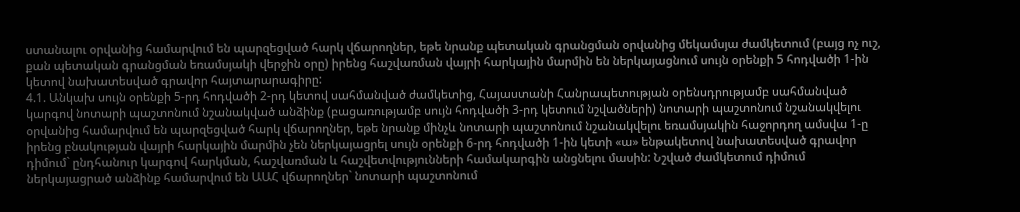ստանալու օրվանից համարվում են պարզեցված հարկ վճարողներ, եթե նրանք պետական գրանցման օրվանից մեկամսյա ժամկետում (բայց ոչ ուշ, քան պետական գրանցման եռամսյակի վերջին օրը) իրենց հաշվառման վայրի հարկային մարմին են ներկայացնում սույն օրենքի 5 հոդվածի 1-ին կետով նախատեսված գրավոր հայտարարագիրը:
4.1. Անկախ սույն օրենքի 5-րդ հոդվածի 2-րդ կետով սահմանված ժամկետից, Հայաստանի Հանրապետության օրենսդրությամբ սահմանված կարգով նոտարի պաշտոնում նշանակված անձինք (բացառությամբ սույն հոդվածի 3-րդ կետում նշվածների) նոտարի պաշտոնում նշանակվելու օրվանից համարվում են պարզեցված հարկ վճարողներ, եթե նրանք մինչև նոտարի պաշտոնում նշանակվելու եռամսյակին հաջորդող ամսվա 1-ը իրենց բնակության վայրի հարկային մարմին չեն ներկայացրել սույն օրենքի 6-րդ հոդվածի 1-ին կետի «ա» ենթակետով նախատեսված գրավոր դիմում` ընդհանուր կարգով հարկման, հաշվառման և հաշվետվությունների համակարգին անցնելու մասին: Նշված ժամկետում դիմում ներկայացրած անձինք համարվում են ԱԱՀ վճարողներ` նոտարի պաշտոնում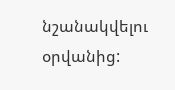նշանակվելու օրվանից: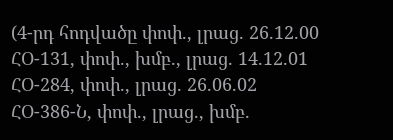(4-րդ հոդվածը փոփ., լրաց. 26.12.00 ՀՕ-131, փոփ., խմբ., լրաց. 14.12.01 ՀՕ-284, փոփ., լրաց. 26.06.02 ՀՕ-386-Ն, փոփ., լրաց., խմբ.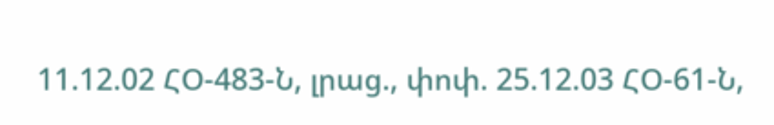11.12.02 ՀՕ-483-Ն, լրաց., փոփ. 25.12.03 ՀՕ-61-Ն,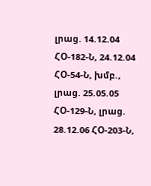լրաց. 14.12.04 ՀՕ-182-Ն, 24.12.04 ՀՕ-54-Ն, խմբ., լրաց. 25.05.05 ՀՕ-129-Ն, լրաց. 28.12.06 ՀՕ-203-Ն,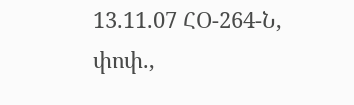13.11.07 ՀՕ-264-Ն, փոփ.,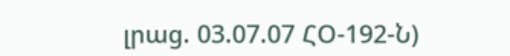լրաց. 03.07.07 ՀՕ-192-Ն)